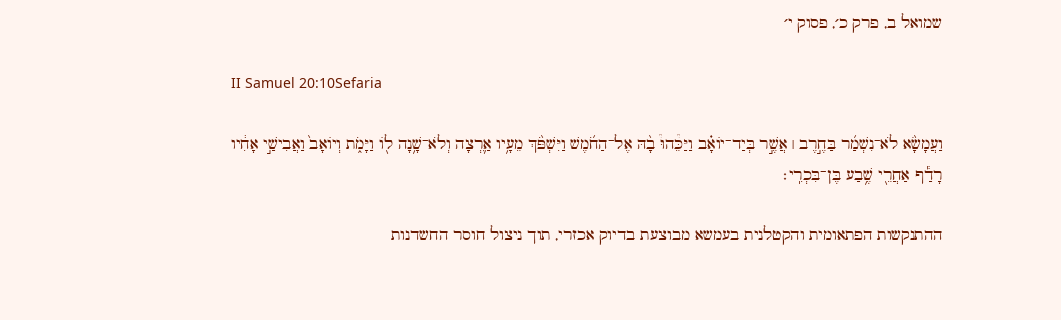שמואל ב, פרק כ׳, פסוק י׳

II Samuel 20:10Sefaria

וַעֲמָשָׂ֨א לֹא־נִשְׁמַ֜ר בַּחֶ֣רֶב ׀ אֲשֶׁ֣ר בְּיַד־יוֹאָ֗ב וַיַּכֵּ֩הוּ֩ בָ֨הּ אֶל־הַחֹ֜מֶשׁ וַיִּשְׁפֹּ֨ךְ מֵעָ֥יו אַ֛רְצָה וְלֹא־שָׁ֥נָה ל֖וֹ וַיָּמֹ֑ת וְיוֹאָב֙ וַאֲבִישַׁ֣י אָחִ֔יו רָדַ֕ף אַחֲרֵ֖י שֶׁ֥בַע בֶּן־בִּכְרִֽי׃

ההתנקשות הפתאומית והקטלנית בעמשא מבוצעת בדיוק אכזרי, תוך ניצול חוסר החשדנות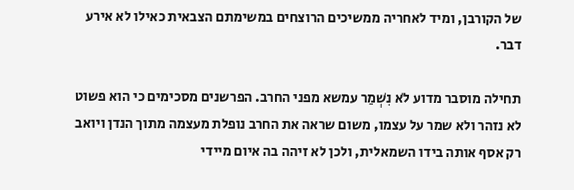של הקורבן, ומיד לאחריה ממשיכים הרוצחים במשימתם הצבאית כאילו לא אירע דבר.

תחילה מוסבר מדוע לֹא נִשְׁמַר עמשא מפני החרב. הפרשנים מסכימים כי הוא פשוט לא נזהר ולא שמר על עצמו, משום שראה את החרב נופלת מעצמה מתוך הנדן ויואב רק אסף אותה בידו השמאלית, ולכן לא זיהה בה איום מיידי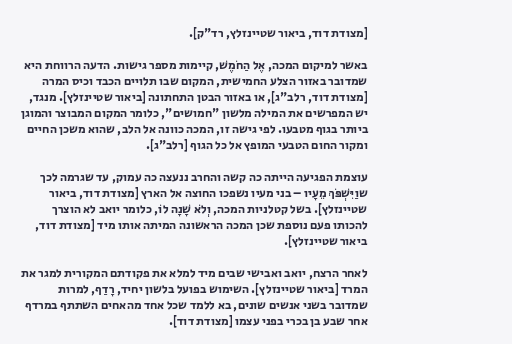[מצודת דוד, ביאור שטיינזלץ, רד"ק].

באשר למיקום המכה, אֶל הַחֹמֶשׁ, קיימות מספר גישות. הדעה הרווחת היא שמדובר באזור הצלע החמישית, המקום שבו תלויים הכבד וכיס המרה [מצודת דוד, רלב"ג], או באזור הבטן התחתונה [ביאור שטיינזלץ]. מנגד, יש המפרשים את המילה מלשון "חמושים", כלומר המקום המבוצר והמוגן ביותר בגוף מטבעו. לפי גישה זו, המכה כוונה אל הלב, שהוא משכן החיים ומקור החום הטבעי המופץ אל כל הגוף [רלב"ג].

עוצמת הפגיעה הייתה כה קשה והחרב ננעצה כה עמוק, עד שגרמה לכך שוַיִּשְׁפֹּךְ מֵעָיו – בני מעיו נשפכו החוצה אל הארץ [מצודת דוד, ביאור שטיינזלץ]. בשל קטלניות המכה, וְלֹא שָׁנָה לוֹ, כלומר יואב לא הוצרך להכותו פעם נוספת שכן המכה הראשונה המיתה אותו מיד [מצודת דוד, ביאור שטיינזלץ].

לאחר הרצח, יואב ואבישי שבים מיד למלא את פקודתם המקורית למגר את המרד [ביאור שטיינזלץ]. השימוש בפועל בלשון יחיד, רָדַף, למרות שמדובר בשני אנשים שונים, בא ללמד שכל אחד מהאחים השתתף במרדף אחר שבע בן בכרי בפני עצמו [מצודת דוד].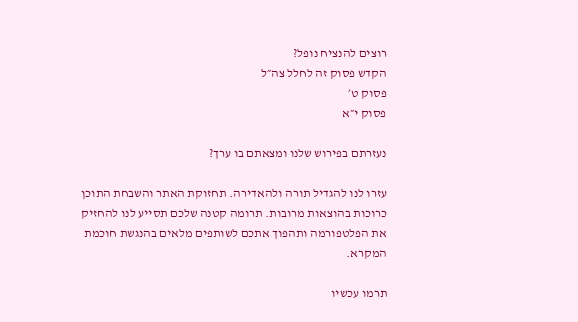רוצים להנציח נופל?
הקדש פסוק זה לחלל צה״ל
פסוק ט׳
פסוק י״א

נעזרתם בפירוש שלנו ומצאתם בו ערך?

עזרו לנו להגדיל תורה ולהאדירה. תחזוקת האתר והשבחת התוכן כרוכות בהוצאות מרובות. תרומה קטנה שלכם תסייע לנו להחזיק את הפלטפורמה ותהפוך אתכם לשותפים מלאים בהנגשת חוכמת המקרא.

תרמו עכשיו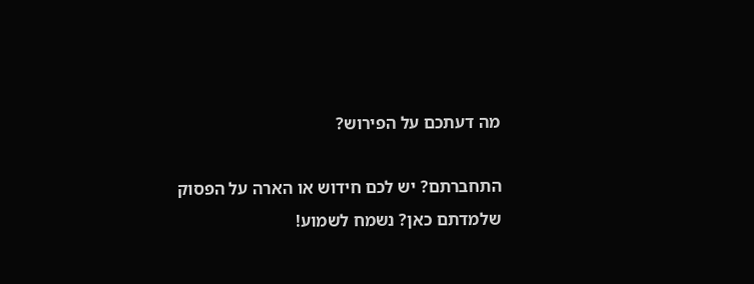מה דעתכם על הפירוש?

התחברתם? יש לכם חידוש או הארה על הפסוק שלמדתם כאן? נשמח לשמוע!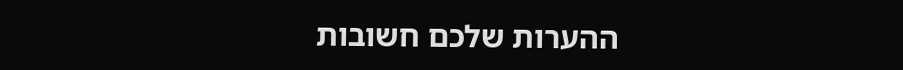ההערות שלכם חשובות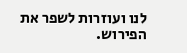לנו ועוזרות לשפר את הפירוש.